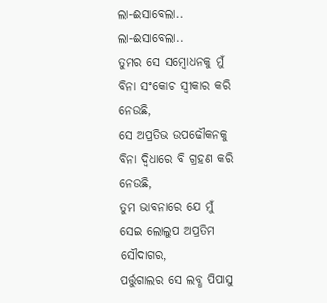ଲା-ଈସାବେଲା..
ଲା-ଈସାବେଲା..
ତୁମର ସେ ସମ୍ବୋଧନକୁ ମୁଁ
ବିନା ସଂକୋଚ ସ୍ୱୀକାର କରି ନେଉଛି,
ସେ ଅପ୍ରତିଭ ଉପଢୌକନକୁ
ବିନା ଦ୍ବିଧାରେ ବି ଗ୍ରହଣ କରି ନେଉଛି,
ତୁମ ଭାବନାରେ ଯେ ମୁଁ
ସେଇ ଲୋଲୁପ ଅପ୍ରତିମ ସୌଦାଗର,
ପର୍ତ୍ତୁଗାଲର ସେ ଲବ୍ଧ ପିପାସୁ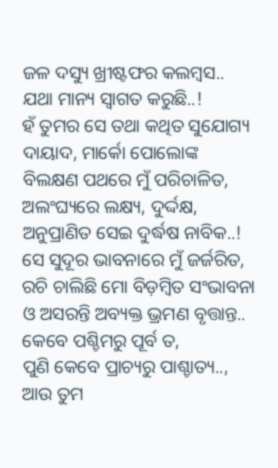ଜଳ ଦସ୍ୟୁ ଖ୍ରୀଷ୍ଟଫର କଲମ୍ବସ..
ଯଥା ମାନ୍ୟ ସ୍ୱାଗତ କରୁଛି..!
ହଁ ତୁମର ସେ ତଥା କଥିତ ସୁଯୋଗ୍ୟ
ଦାୟାଦ, ମାର୍କୋ ପୋଲୋଙ୍କ
ବିଲକ୍ଷଣ ପଥରେ ମୁଁ ପରିଚାଳିତ,
ଅଲଂଘ୍ୟରେ ଲକ୍ଷ୍ୟ, ଦୁର୍ଦ୍ଦକ୍ଷ,
ଅନୁପ୍ରାଣିତ ସେଇ ଦୁର୍ଦ୍ଧଷ ନାବିକ..!
ସେ ସୁଦୂର ଭାବନାରେ ମୁଁ ଜର୍ଜରିତ,
ରଚି ଚାଲିଛି ମୋ ବିଡ଼ମ୍ବିତ ସଂଭାବନା
ଓ ଅସରନ୍ତି ଅବ୍ୟକ୍ତ ଭ୍ରମଣ ବୃତ୍ତାନ୍ତ..
କେବେ ପଶ୍ଚିମରୁ ପୂର୍ବ ତ,
ପୁଣି କେବେ ପ୍ରାଚ୍ୟରୁ ପାଶ୍ଚାତ୍ୟ..,
ଆଉ ତୁମ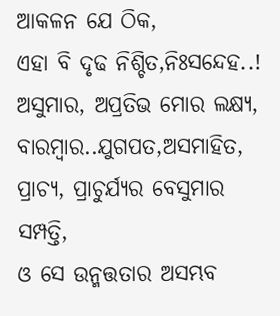ଆକଳନ ଯେ ଠିକ,
ଏହା ବି ଦୃଢ ନିଶ୍ଚିତ,ନିଃସନ୍ଦେହ..!
ଅସୁମାର, ଅପ୍ରତିଭ ମୋର ଲକ୍ଷ୍ୟ,
ବାରମ୍ବାର..ଯୁଗପତ,ଅସମାହିତ,
ପ୍ରାଚ୍ୟ, ପ୍ରାଚୁର୍ଯ୍ୟର ବେସୁମାର ସମ୍ପତ୍ତି,
ଓ ସେ ଉନ୍ମତ୍ତତାର ଅସମ୍ଭବ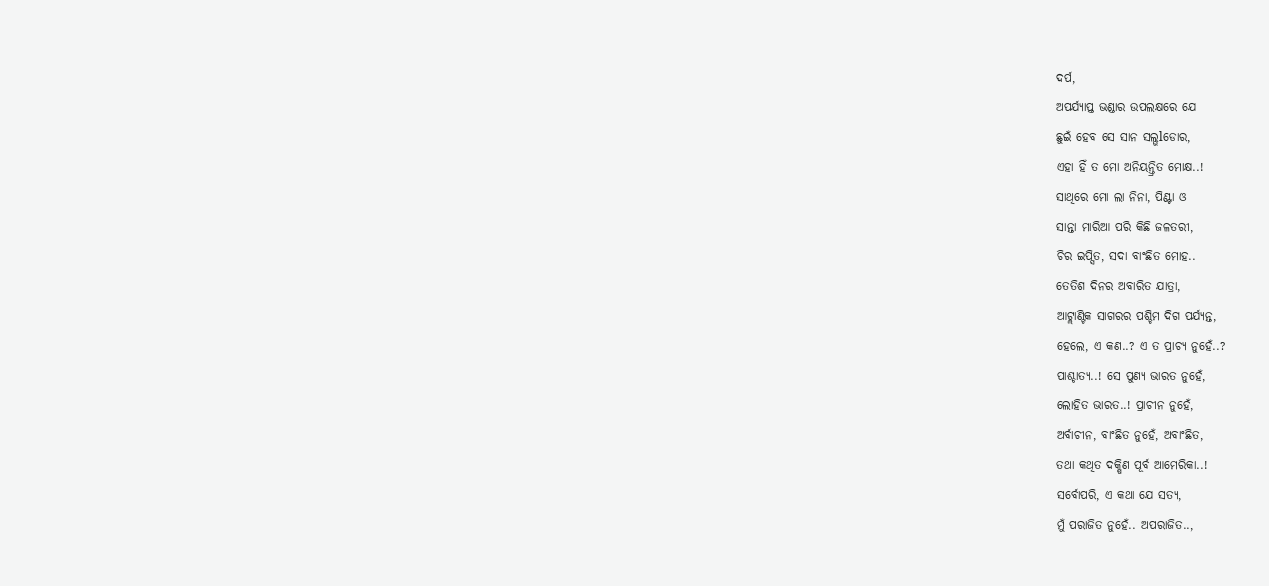ଦର୍ପ,
ଅପର୍ଯ୍ୟାପ୍ତ ଭଣ୍ଡାର ଉପଲକ୍ଷରେ ଯେ
ଛୁଇଁ ହେବ ସେ ସାନ ସଲ୍ଭlଡୋର,
ଏହା ହିଁ ତ ମୋ ଅନିୟନ୍ତ୍ରିତ ମୋକ୍ଷ..!
ସାଥିରେ ମୋ ଲା ନିନା, ପିଣ୍ଟା ଓ
ସାନ୍ତା ମାରିଆ ପରି କିଛି ଜଳତରୀ,
ଚିର ଇପ୍ସିତ, ସଦା ବାଂଛିତ ମୋହ..
ତେତିଶ ଦିନର ଅବାରିତ ଯାତ୍ରା,
ଆଟ୍ଲାଣ୍ଟିକ ସାଗରର ପଶ୍ଚିମ ଦିଗ ପର୍ଯ୍ୟନ୍ତ,
ହେଲେ, ଏ କଣ..? ଏ ତ ପ୍ରାଚ୍ୟ ନୁହେଁ..?
ପାଶ୍ଚାତ୍ୟ..! ସେ ପୁଣ୍ୟ ଭାରତ ନୁହେଁ,
ଲୋହିତ ଭାରତ..! ପ୍ରାଚୀନ ନୁହେଁ,
ଅର୍ବାଚୀନ, ବାଂଛିତ ନୁହେଁ, ଅବାଂଛିତ,
ତଥା କଥିତ ଦକ୍ଷିଣ ପୂର୍ବ ଆମେରିକା..!
ସର୍ବୋପରି, ଏ କଥା ଯେ ସତ୍ୟ,
ମୁଁ ପରାଜିତ ନୁହେଁ.. ଅପରାଜିତ..,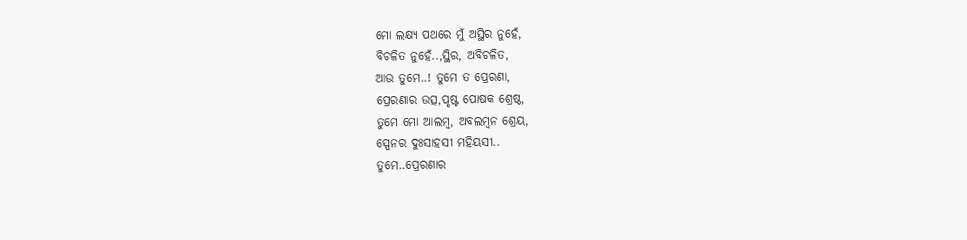ମୋ ଲକ୍ଷ୍ୟ ପଥରେ ମୁଁ ଅସ୍ଥିର ନୁହେଁ,
ବିଚଳିତ ନୁହେଁ..,ସ୍ଥିର, ଅବିଚଳିତ,
ଆଉ ତୁମେ..! ତୁମେ ତ ପ୍ରେରଣା,
ପ୍ରେରଣାର ଉତ୍ସ,ପୃଷ୍ଟ ପୋଷକ ଶ୍ରେଷ୍ଠ,
ତୁମେ ମୋ ଆଲମ୍ବ, ଅବଲମ୍ବନ ଶ୍ରେୟ,
ସ୍ପେନର ଦୁଃସାହସୀ ମହିୟସୀ..
ତୁମେ..ପ୍ରେରଣାର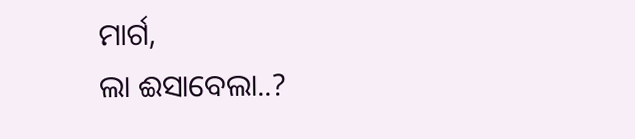ମାର୍ଗ,
ଲା ଈସାବେଲା..?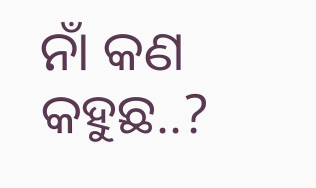ନାଁ କଣ କହୁଛ..?